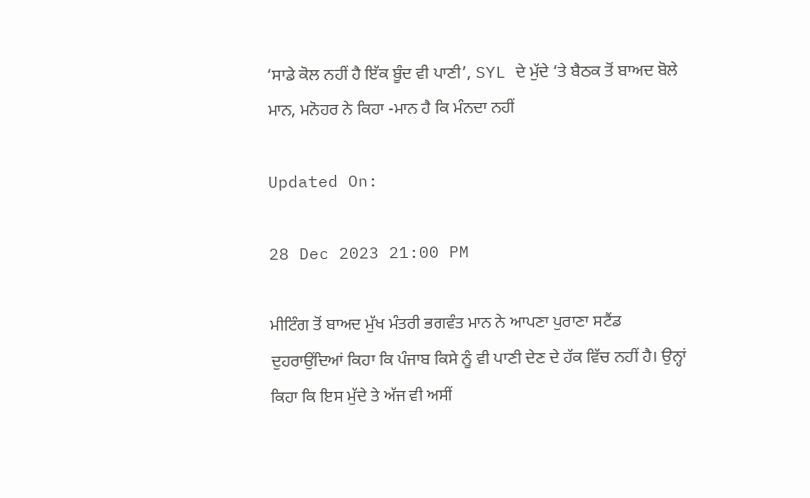‘ਸਾਡੇ ਕੋਲ ਨਹੀਂ ਹੈ ਇੱਕ ਬੂੰਦ ਵੀ ਪਾਣੀ’, SYL ਦੇ ਮੁੱਦੇ ‘ਤੇ ਬੈਠਕ ਤੋਂ ਬਾਅਦ ਬੋਲੇ ਮਾਨ, ਮਨੋਹਰ ਨੇ ਕਿਹਾ -ਮਾਨ ਹੈ ਕਿ ਮੰਨਦਾ ਨਹੀਂ

Updated On:

28 Dec 2023 21:00 PM

ਮੀਟਿੰਗ ਤੋਂ ਬਾਅਦ ਮੁੱਖ ਮੰਤਰੀ ਭਗਵੰਤ ਮਾਨ ਨੇ ਆਪਣਾ ਪੁਰਾਣਾ ਸਟੈਂਡ ਦੁਹਰਾਉਂਦਿਆਂ ਕਿਹਾ ਕਿ ਪੰਜਾਬ ਕਿਸੇ ਨੂੰ ਵੀ ਪਾਣੀ ਦੇਣ ਦੇ ਹੱਕ ਵਿੱਚ ਨਹੀਂ ਹੈ। ਉਨ੍ਹਾਂ ਕਿਹਾ ਕਿ ਇਸ ਮੁੱਦੇ ਤੇ ਅੱਜ ਵੀ ਅਸੀਂ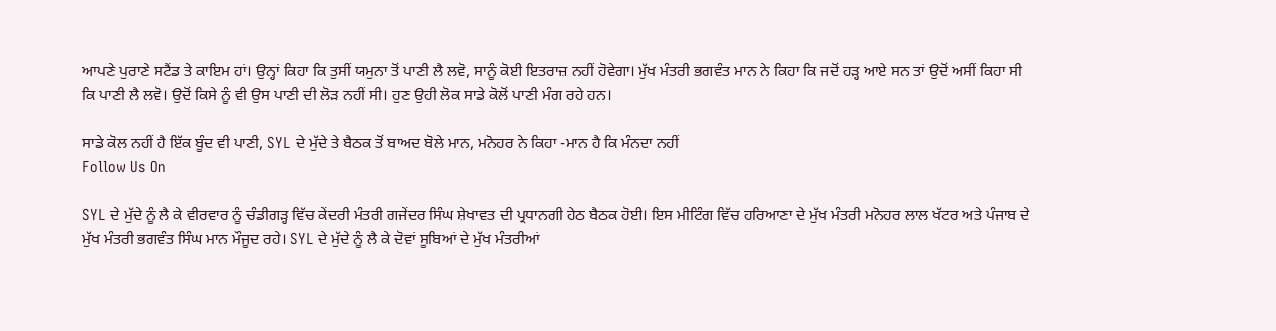ਆਪਣੇ ਪੁਰਾਣੇ ਸਟੈਂਡ ਤੇ ਕਾਇਮ ਹਾਂ। ਉਨ੍ਹਾਂ ਕਿਹਾ ਕਿ ਤੁਸੀਂ ਯਮੁਨਾ ਤੋਂ ਪਾਣੀ ਲੈ ਲਵੋ, ਸਾਨੂੰ ਕੋਈ ਇਤਰਾਜ਼ ਨਹੀਂ ਹੋਵੇਗਾ। ਮੁੱਖ ਮੰਤਰੀ ਭਗਵੰਤ ਮਾਨ ਨੇ ਕਿਹਾ ਕਿ ਜਦੋਂ ਹੜ੍ਹ ਆਏ ਸਨ ਤਾਂ ਉਦੋਂ ਅਸੀਂ ਕਿਹਾ ਸੀ ਕਿ ਪਾਣੀ ਲੈ ਲਵੋ। ਉਦੋਂ ਕਿਸੇ ਨੂੰ ਵੀ ਉਸ ਪਾਣੀ ਦੀ ਲੋੜ ਨਹੀਂ ਸੀ। ਹੁਣ ਉਹੀ ਲੋਕ ਸਾਡੇ ਕੋਲੋਂ ਪਾਣੀ ਮੰਗ ਰਹੇ ਹਨ।

ਸਾਡੇ ਕੋਲ ਨਹੀਂ ਹੈ ਇੱਕ ਬੂੰਦ ਵੀ ਪਾਣੀ, SYL ਦੇ ਮੁੱਦੇ ਤੇ ਬੈਠਕ ਤੋਂ ਬਾਅਦ ਬੋਲੇ ਮਾਨ, ਮਨੋਹਰ ਨੇ ਕਿਹਾ -ਮਾਨ ਹੈ ਕਿ ਮੰਨਦਾ ਨਹੀਂ
Follow Us On

SYL ਦੇ ਮੁੱਦੇ ਨੂੰ ਲੈ ਕੇ ਵੀਰਵਾਰ ਨੂੰ ਚੰਡੀਗੜ੍ਹ ਵਿੱਚ ਕੇਂਦਰੀ ਮੰਤਰੀ ਗਜੇਂਦਰ ਸਿੰਘ ਸ਼ੇਖਾਵਤ ਦੀ ਪ੍ਰਧਾਨਗੀ ਹੇਠ ਬੈਠਕ ਹੋਈ। ਇਸ ਮੀਟਿੰਗ ਵਿੱਚ ਹਰਿਆਣਾ ਦੇ ਮੁੱਖ ਮੰਤਰੀ ਮਨੋਹਰ ਲਾਲ ਖੱਟਰ ਅਤੇ ਪੰਜਾਬ ਦੇ ਮੁੱਖ ਮੰਤਰੀ ਭਗਵੰਤ ਸਿੰਘ ਮਾਨ ਮੌਜੂਦ ਰਹੇ। SYL ਦੇ ਮੁੱਦੇ ਨੂੰ ਲੈ ਕੇ ਦੋਵਾਂ ਸੂਬਿਆਂ ਦੇ ਮੁੱਖ ਮੰਤਰੀਆਂ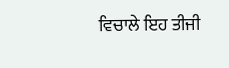ਵਿਚਾਲੇ ਇਹ ਤੀਜੀ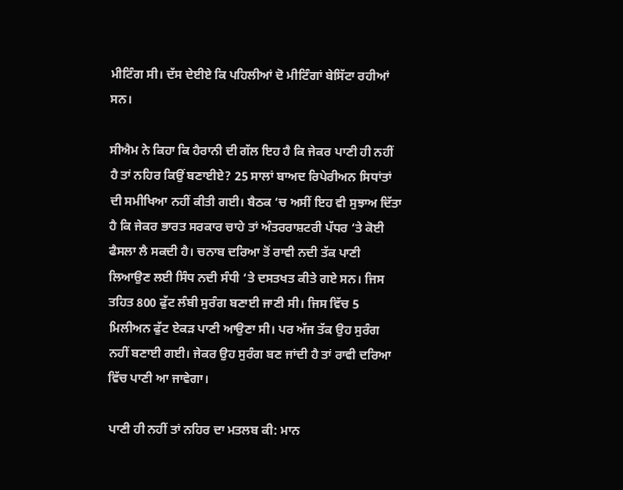ਮੀਟਿੰਗ ਸੀ। ਦੱਸ ਦੇਈਏ ਕਿ ਪਹਿਲੀਆਂ ਦੋ ਮੀਟਿੰਗਾਂ ਬੇਸਿੱਟਾ ਰਹੀਆਂ ਸਨ।

ਸੀਐਮ ਨੇ ਕਿਹਾ ਕਿ ਹੈਰਾਨੀ ਦੀ ਗੱਲ ਇਹ ਹੈ ਕਿ ਜੇਕਰ ਪਾਣੀ ਹੀ ਨਹੀਂ ਹੈ ਤਾਂ ਨਹਿਰ ਕਿਉਂ ਬਣਾਈਏ? 25 ਸਾਲਾਂ ਬਾਅਦ ਰਿਪੇਰੀਅਨ ਸਿਧਾਂਤਾਂ ਦੀ ਸਮੀਖਿਆ ਨਹੀਂ ਕੀਤੀ ਗਈ। ਬੈਠਕ ‘ਚ ਅਸੀਂ ਇਹ ਵੀ ਸੁਝਾਅ ਦਿੱਤਾ ਹੈ ਕਿ ਜੇਕਰ ਭਾਰਤ ਸਰਕਾਰ ਚਾਹੇ ਤਾਂ ਅੰਤਰਰਾਸ਼ਟਰੀ ਪੱਧਰ ‘ਤੇ ਕੋਈ ਫੈਸਲਾ ਲੈ ਸਕਦੀ ਹੈ। ਚਨਾਬ ਦਰਿਆ ਤੋਂ ਰਾਵੀ ਨਦੀ ਤੱਕ ਪਾਣੀ ਲਿਆਉਣ ਲਈ ਸਿੰਧ ਨਦੀ ਸੰਧੀ ‘ਤੇ ਦਸਤਖਤ ਕੀਤੇ ਗਏ ਸਨ। ਜਿਸ ਤਹਿਤ 800 ਫੁੱਟ ਲੰਬੀ ਸੁਰੰਗ ਬਣਾਈ ਜਾਣੀ ਸੀ। ਜਿਸ ਵਿੱਚ 5 ਮਿਲੀਅਨ ਫੁੱਟ ਏਕੜ ਪਾਣੀ ਆਉਣਾ ਸੀ। ਪਰ ਅੱਜ ਤੱਕ ਉਹ ਸੁਰੰਗ ਨਹੀਂ ਬਣਾਈ ਗਈ। ਜੇਕਰ ਉਹ ਸੁਰੰਗ ਬਣ ਜਾਂਦੀ ਹੈ ਤਾਂ ਰਾਵੀ ਦਰਿਆ ਵਿੱਚ ਪਾਣੀ ਆ ਜਾਵੇਗਾ।

ਪਾਣੀ ਹੀ ਨਹੀਂ ਤਾਂ ਨਹਿਰ ਦਾ ਮਤਲਬ ਕੀ: ਮਾਨ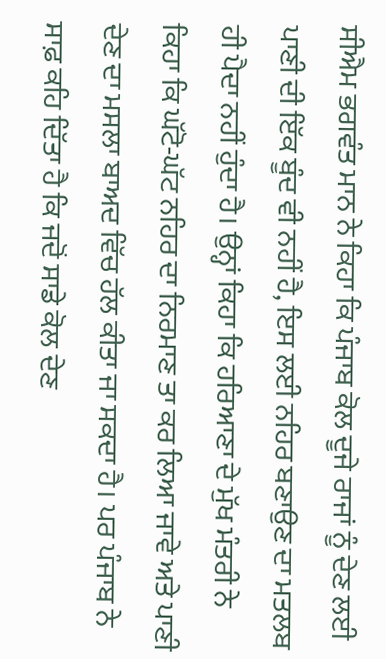ਸੀਐਮ ਭਗਵੰਤ ਮਾਨ ਨੇ ਕਿਹਾ ਕਿ ਪੰਜਾਬ ਕੋਲ ਦੂਜੇ ਰਾਜਾਂ ਨੂੰ ਦੇਣ ਲਈ ਪਾਣੀ ਦੀ ਇੱਕ ਬੂੰਦ ਵੀ ਨਹੀਂ ਹੈ, ਇਸ ਲਈ ਨਹਿਰ ਬਣਾਉਣ ਦਾ ਮਤਲਬ ਹੀ ਪੈਦਾ ਨਹੀਂ ਹੁੰਦਾ ਹੈ। ਉਨ੍ਹਾਂ ਕਿਹਾ ਕਿ ਹਰਿਆਣਾ ਦੇ ਮੁੱਖ ਮੰਤਰੀ ਨੇ ਕਿਹਾ ਕਿ ਘੱਟੋ-ਘੱਟ ਨਹਿਰ ਦਾ ਨਿਰਮਾਣ ਤਾ ਕਰ ਲਿਆ ਜਾਵੇ ਅਤੇ ਪਾਣੀ ਦੇਣ ਦਾ ਮਸਲਾ ਬਾਅਦ ਵਿੱਚ ਹੱਲ ਕੀਤਾ ਜਾ ਸਕਦਾ ਹੈ। ਪਰ ਪੰਜਾਬ ਨੇ ਸਾਫ਼ ਕਹਿ ਦਿੱਤਾ ਹੈ ਕਿ ਜਦੋਂ ਸਾਡੇ ਕੋਲ ਦੇਣ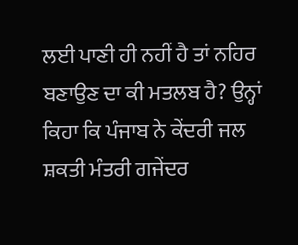ਲਈ ਪਾਣੀ ਹੀ ਨਹੀਂ ਹੈ ਤਾਂ ਨਹਿਰ ਬਣਾਉਣ ਦਾ ਕੀ ਮਤਲਬ ਹੈ? ਉਨ੍ਹਾਂ ਕਿਹਾ ਕਿ ਪੰਜਾਬ ਨੇ ਕੇਂਦਰੀ ਜਲ ਸ਼ਕਤੀ ਮੰਤਰੀ ਗਜੇਂਦਰ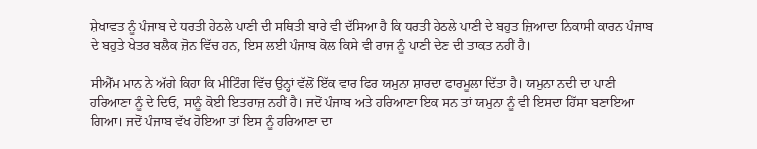ਸ਼ੇਖਾਵਤ ਨੂੰ ਪੰਜਾਬ ਦੇ ਧਰਤੀ ਹੇਠਲੇ ਪਾਣੀ ਦੀ ਸਥਿਤੀ ਬਾਰੇ ਵੀ ਦੱਸਿਆ ਹੈ ਕਿ ਧਰਤੀ ਹੇਠਲੇ ਪਾਣੀ ਦੇ ਬਹੁਤ ਜ਼ਿਆਦਾ ਨਿਕਾਸੀ ਕਾਰਨ ਪੰਜਾਬ ਦੇ ਬਹੁਤੇ ਖੇਤਰ ਬਲੈਕ ਜ਼ੋਨ ਵਿੱਚ ਹਨ, ਇਸ ਲਈ ਪੰਜਾਬ ਕੋਲ ਕਿਸੇ ਵੀ ਰਾਜ ਨੂੰ ਪਾਣੀ ਦੇਣ ਦੀ ਤਾਕਤ ਨਹੀਂ ਹੈ।

ਸੀਐੱਮ ਮਾਨ ਨੇ ਅੱਗੇ ਕਿਹਾ ਕਿ ਮੀਟਿੰਗ ਵਿੱਚ ਉਨ੍ਹਾਂ ਵੱਲੋਂ ਇੱਕ ਵਾਰ ਫਿਰ ਯਮੁਨਾ ਸ਼ਾਰਦਾ ਫਾਰਮੂਲਾ ਦਿੱਤਾ ਹੈ। ਯਮੁਨਾ ਨਦੀ ਦਾ ਪਾਣੀ ਹਰਿਆਣਾ ਨੂੰ ਦੇ ਦਿਓ, ਸਾਨੂੰ ਕੋਈ ਇਤਰਾਜ਼ ਨਹੀਂ ਹੈ। ਜਦੋਂ ਪੰਜਾਬ ਅਤੇ ਹਰਿਆਣਾ ਇਕ ਸਨ ਤਾਂ ਯਮੁਨਾ ਨੂੰ ਵੀ ਇਸਦਾ ਹਿੱਸਾ ਬਣਾਇਆ ਗਿਆ। ਜਦੋਂ ਪੰਜਾਬ ਵੱਖ ਹੋਇਆ ਤਾਂ ਇਸ ਨੂੰ ਹਰਿਆਣਾ ਦਾ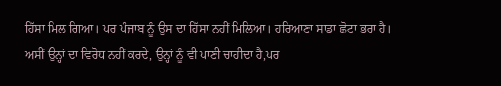ਹਿੱਸਾ ਮਿਲ ਗਿਆ। ਪਰ ਪੰਜਾਬ ਨੂੰ ਉਸ ਦਾ ਹਿੱਸਾ ਨਹੀਂ ਮਿਲਿਆ। ਹਰਿਆਣਾ ਸਾਡਾ ਛੋਟਾ ਭਰਾ ਹੈ। ਅਸੀਂ ਉਨ੍ਹਾਂ ਦਾ ਵਿਰੋਧ ਨਹੀਂ ਕਰਦੇ, ਉਨ੍ਹਾਂ ਨੂੰ ਵੀ ਪਾਣੀ ਚਾਹੀਦਾ ਹੈ,ਪਰ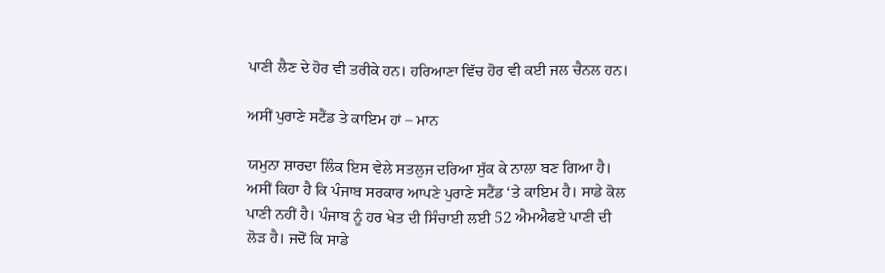ਪਾਣੀ ਲੈਣ ਦੇ ਹੋਰ ਵੀ ਤਰੀਕੇ ਹਨ। ਹਰਿਆਣਾ ਵਿੱਚ ਹੋਰ ਵੀ ਕਈ ਜਲ ਚੈਨਲ ਹਨ।

ਅਸੀਂ ਪੁਰਾਣੇ ਸਟੈਂਡ ਤੇ ਕਾਇਮ ਹਾਂ – ਮਾਨ

ਯਮੁਨਾ ਸ਼ਾਰਦਾ ਲਿੰਕ ਇਸ ਵੇਲੇ ਸਤਲੁਜ ਦਰਿਆ ਸੁੱਕ ਕੇ ਨਾਲਾ ਬਣ ਗਿਆ ਹੈ। ਅਸੀਂ ਕਿਹਾ ਹੈ ਕਿ ਪੰਜਾਬ ਸਰਕਾਰ ਆਪਣੇ ਪੁਰਾਣੇ ਸਟੈਂਡ ‘ਤੇ ਕਾਇਮ ਹੈ। ਸਾਡੇ ਕੋਲ ਪਾਣੀ ਨਹੀਂ ਹੈ। ਪੰਜਾਬ ਨੂੰ ਹਰ ਖੇਤ ਦੀ ਸਿੰਚਾਈ ਲਈ 52 ਐਮਐਫਏ ਪਾਣੀ ਦੀ ਲੋੜ ਹੈ। ਜਦੋਂ ਕਿ ਸਾਡੇ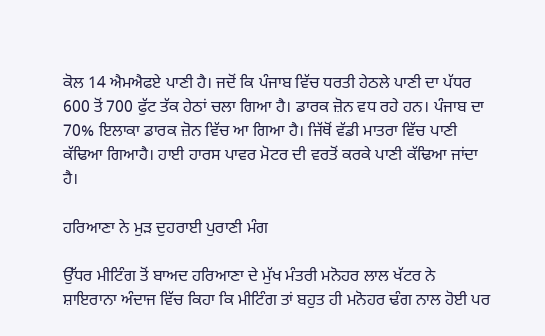ਕੋਲ 14 ਐਮਐਫਏ ਪਾਣੀ ਹੈ। ਜਦੋਂ ਕਿ ਪੰਜਾਬ ਵਿੱਚ ਧਰਤੀ ਹੇਠਲੇ ਪਾਣੀ ਦਾ ਪੱਧਰ 600 ਤੋਂ 700 ਫੁੱਟ ਤੱਕ ਹੇਠਾਂ ਚਲਾ ਗਿਆ ਹੈ। ਡਾਰਕ ਜ਼ੋਨ ਵਧ ਰਹੇ ਹਨ। ਪੰਜਾਬ ਦਾ 70% ਇਲਾਕਾ ਡਾਰਕ ਜ਼ੋਨ ਵਿੱਚ ਆ ਗਿਆ ਹੈ। ਜਿੱਥੋਂ ਵੱਡੀ ਮਾਤਰਾ ਵਿੱਚ ਪਾਣੀ ਕੱਢਿਆ ਗਿਆਹੈ। ਹਾਈ ਹਾਰਸ ਪਾਵਰ ਮੋਟਰ ਦੀ ਵਰਤੋਂ ਕਰਕੇ ਪਾਣੀ ਕੱਢਿਆ ਜਾਂਦਾ ਹੈ।

ਹਰਿਆਣਾ ਨੇ ਮੁੜ ਦੁਹਰਾਈ ਪੁਰਾਣੀ ਮੰਗ

ਉੱਧਰ ਮੀਟਿੰਗ ਤੋਂ ਬਾਅਦ ਹਰਿਆਣਾ ਦੇ ਮੁੱਖ ਮੰਤਰੀ ਮਨੋਹਰ ਲਾਲ ਖੱਟਰ ਨੇ ਸ਼ਾਇਰਾਨਾ ਅੰਦਾਜ ਵਿੱਚ ਕਿਹਾ ਕਿ ਮੀਟਿੰਗ ਤਾਂ ਬਹੁਤ ਹੀ ਮਨੋਹਰ ਢੰਗ ਨਾਲ ਹੋਈ ਪਰ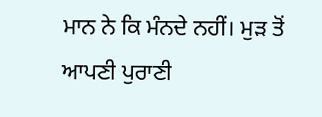ਮਾਨ ਨੇ ਕਿ ਮੰਨਦੇ ਨਹੀਂ। ਮੁੜ ਤੋਂ ਆਪਣੀ ਪੁਰਾਣੀ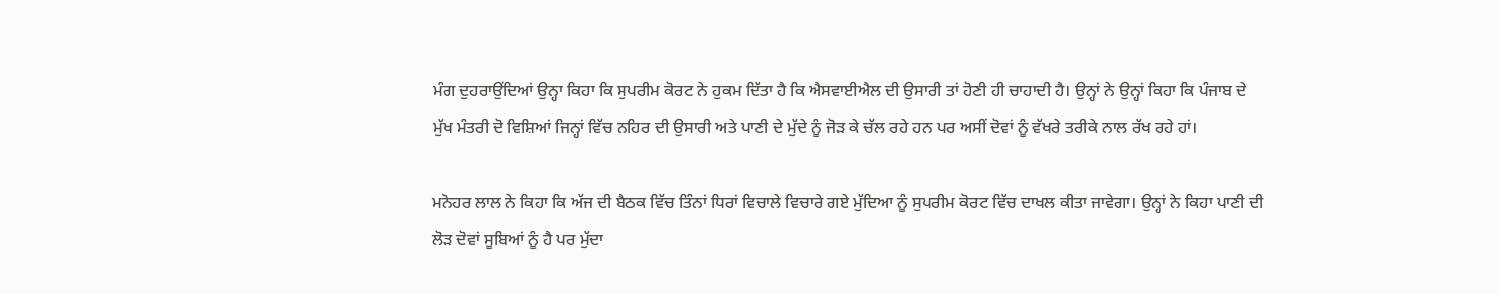ਮੰਗ ਦੁਹਰਾਉਂਦਿਆਂ ਉਨ੍ਹਾ ਕਿਹਾ ਕਿ ਸੁਪਰੀਮ ਕੋਰਟ ਨੇ ਹੁਕਮ ਦਿੱਤਾ ਹੈ ਕਿ ਐਸਵਾਈਐਲ ਦੀ ਉਸਾਰੀ ਤਾਂ ਹੋਣੀ ਹੀ ਚਾਹਾਦੀ ਹੈ। ਉਨ੍ਹਾਂ ਨੇ ਉਨ੍ਹਾਂ ਕਿਹਾ ਕਿ ਪੰਜਾਬ ਦੇ ਮੁੱਖ ਮੰਤਰੀ ਦੋ ਵਿਸ਼ਿਆਂ ਜਿਨ੍ਹਾਂ ਵਿੱਚ ਨਹਿਰ ਦੀ ਉਸਾਰੀ ਅਤੇ ਪਾਣੀ ਦੇ ਮੁੱਦੇ ਨੂੰ ਜੋੜ ਕੇ ਚੱਲ ਰਹੇ ਹਨ ਪਰ ਅਸੀਂ ਦੋਵਾਂ ਨੂੰ ਵੱਖਰੇ ਤਰੀਕੇ ਨਾਲ ਰੱਖ ਰਹੇ ਹਾਂ।

ਮਨੋਹਰ ਲਾਲ ਨੇ ਕਿਹਾ ਕਿ ਅੱਜ ਦੀ ਬੈਠਕ ਵਿੱਚ ਤਿੰਨਾਂ ਧਿਰਾਂ ਵਿਚਾਲੇ ਵਿਚਾਰੇ ਗਏ ਮੁੱਦਿਆ ਨੂੰ ਸੁਪਰੀਮ ਕੋਰਟ ਵਿੱਚ ਦਾਖਲ ਕੀਤਾ ਜਾਵੇਗਾ। ਉਨ੍ਹਾਂ ਨੇ ਕਿਹਾ ਪਾਣੀ ਦੀ ਲੋੜ ਦੋਵਾਂ ਸੂਬਿਆਂ ਨੂੰ ਹੈ ਪਰ ਮੁੱਦਾ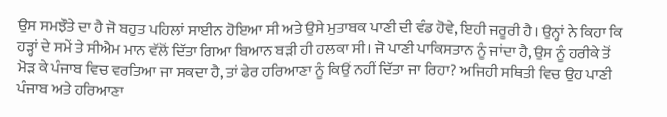ਉਸ ਸਮਝੌਤੇ ਦਾ ਹੈ ਜੋ ਬਹੁਤ ਪਹਿਲਾਂ ਸਾਈਨ ਹੋਇਆ ਸੀ ਅਤੇ ਉਸੇ ਮੁਤਾਬਕ ਪਾਣੀ ਦੀ ਵੰਡ ਹੋਵੇ, ਇਹੀ ਜਰੂਰੀ ਹੈ। ਉਨ੍ਹਾਂ ਨੇ ਕਿਹਾ ਕਿ ਹੜ੍ਹਾਂ ਦੇ ਸਮੇਂ ਤੇ ਸੀਐਮ ਮਾਨ ਵੱਲੋਂ ਦਿੱਤਾ ਗਿਆ ਬਿਆਨ ਬੜੀ ਹੀ ਹਲਕਾ ਸੀ। ਜੋ ਪਾਣੀ ਪਾਕਿਸਤਾਨ ਨੂੰ ਜਾਂਦਾ ਹੈ, ਉਸ ਨੂੰ ਹਰੀਕੇ ਤੋਂ ਮੋੜ ਕੇ ਪੰਜਾਬ ਵਿਚ ਵਰਤਿਆ ਜਾ ਸਕਦਾ ਹੈ, ਤਾਂ ਫੇਰ ਹਰਿਆਣਾ ਨੂੰ ਕਿਉਂ ਨਹੀਂ ਦਿੱਤਾ ਜਾ ਰਿਹਾ? ਅਜਿਹੀ ਸਥਿਤੀ ਵਿਚ ਉਹ ਪਾਣੀ ਪੰਜਾਬ ਅਤੇ ਹਰਿਆਣਾ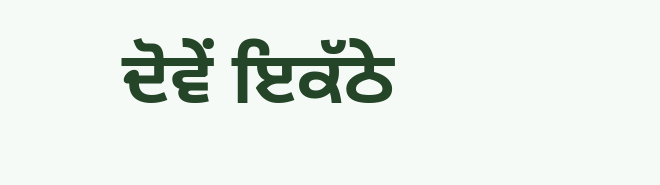ਦੋਵੇਂ ਇਕੱਠੇ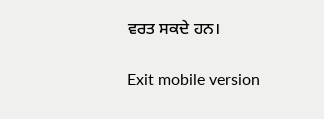ਵਰਤ ਸਕਦੇ ਹਨ।

Exit mobile version